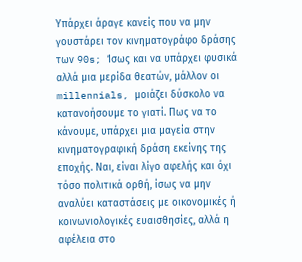Υπάρχει άραγε κανείς που να μην γουστάρει τον κινηματογράφο δράσης των 90s; Ίσως και να υπάρχει φυσικά αλλά μια μερίδα θεατών, μάλλον οι millennials, μοιάζει δύσκολο να κατανοήσουμε το γιατί. Πως να το κάνουμε, υπάρχει μια μαγεία στην κινηματογραφική δράση εκείνης της εποχής. Ναι, είναι λίγο αφελής και όχι τόσο πολιτικά ορθή, ίσως να μην αναλύει καταστάσεις με οικονομικές ή κοινωνιολογικές ευαισθησίες, αλλά η αφέλεια στο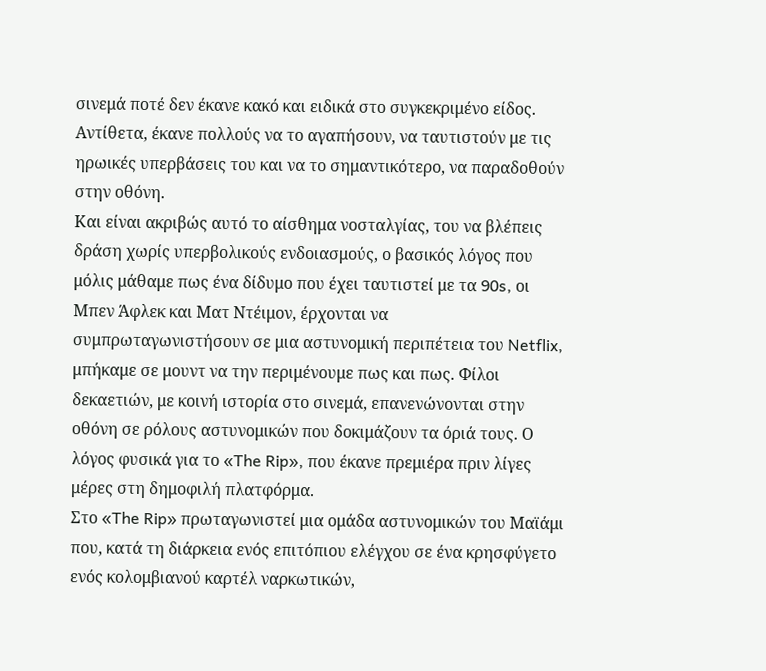σινεμά ποτέ δεν έκανε κακό και ειδικά στο συγκεκριμένο είδος. Αντίθετα, έκανε πολλούς να το αγαπήσουν, να ταυτιστούν με τις ηρωικές υπερβάσεις του και να το σημαντικότερο, να παραδοθούν στην οθόνη.
Και είναι ακριβώς αυτό το αίσθημα νοσταλγίας, του να βλέπεις δράση χωρίς υπερβολικούς ενδοιασμούς, ο βασικός λόγος που μόλις μάθαμε πως ένα δίδυμο που έχει ταυτιστεί με τα 90s, οι Μπεν Άφλεκ και Ματ Ντέιμον, έρχονται να συμπρωταγωνιστήσουν σε μια αστυνομική περιπέτεια του Netflix, μπήκαμε σε μουντ να την περιμένουμε πως και πως. Φίλοι δεκαετιών, με κοινή ιστορία στο σινεμά, επανενώνονται στην οθόνη σε ρόλους αστυνομικών που δοκιμάζουν τα όριά τους. Ο λόγος φυσικά για το «The Rip», που έκανε πρεμιέρα πριν λίγες μέρες στη δημοφιλή πλατφόρμα.
Στο «The Rip» πρωταγωνιστεί μια ομάδα αστυνομικών του Μαϊάμι που, κατά τη διάρκεια ενός επιτόπιου ελέγχου σε ένα κρησφύγετο ενός κολομβιανού καρτέλ ναρκωτικών,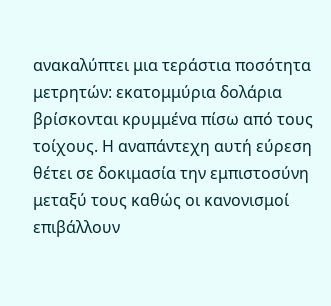ανακαλύπτει μια τεράστια ποσότητα μετρητών: εκατομμύρια δολάρια βρίσκονται κρυμμένα πίσω από τους τοίχους. Η αναπάντεχη αυτή εύρεση θέτει σε δοκιμασία την εμπιστοσύνη μεταξύ τους καθώς οι κανονισμοί επιβάλλουν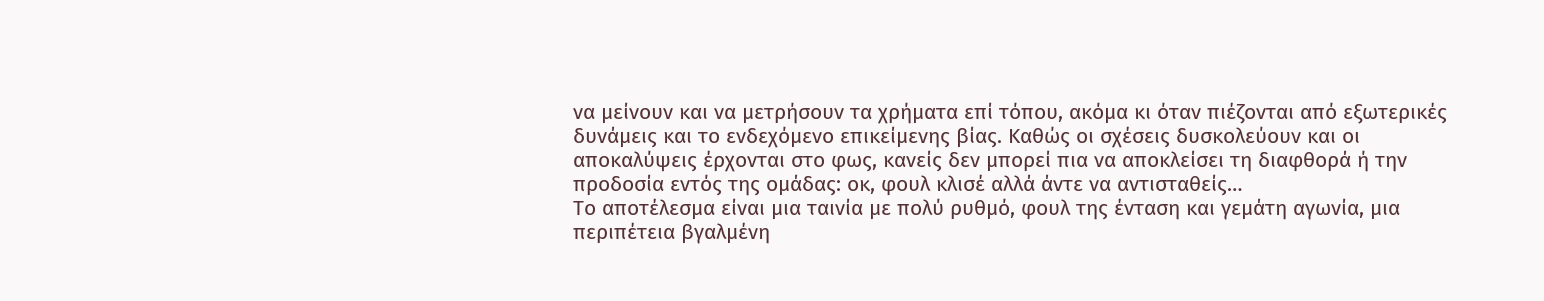να μείνουν και να μετρήσουν τα χρήματα επί τόπου, ακόμα κι όταν πιέζονται από εξωτερικές δυνάμεις και το ενδεχόμενο επικείμενης βίας. Καθώς οι σχέσεις δυσκολεύουν και οι αποκαλύψεις έρχονται στο φως, κανείς δεν μπορεί πια να αποκλείσει τη διαφθορά ή την προδοσία εντός της ομάδας: οκ, φουλ κλισέ αλλά άντε να αντισταθείς…
Το αποτέλεσμα είναι μια ταινία με πολύ ρυθμό, φουλ της ένταση και γεμάτη αγωνία, μια περιπέτεια βγαλμένη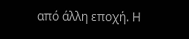από άλλη εποχή. Η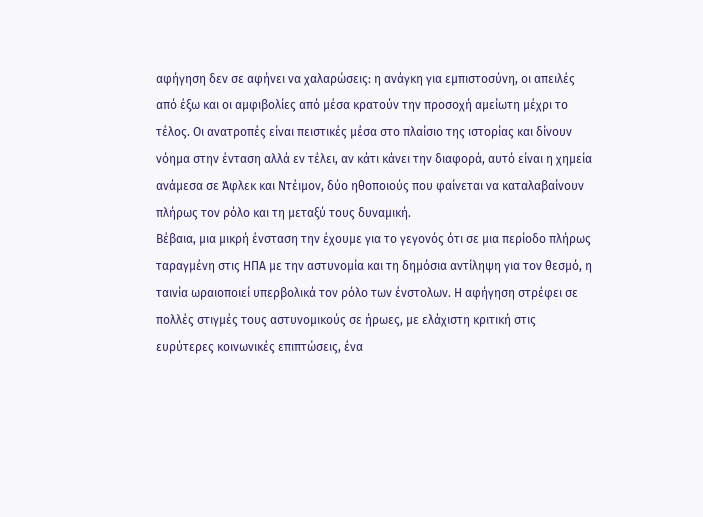αφήγηση δεν σε αφήνει να χαλαρώσεις: η ανάγκη για εμπιστοσύνη, οι απειλές από έξω και οι αμφιβολίες από μέσα κρατούν την προσοχή αμείωτη μέχρι το τέλος. Οι ανατροπές είναι πειστικές μέσα στο πλαίσιο της ιστορίας και δίνουν νόημα στην ένταση αλλά εν τέλει, αν κάτι κάνει την διαφορά, αυτό είναι η χημεία ανάμεσα σε Άφλεκ και Ντέιμον, δύο ηθοποιούς που φαίνεται να καταλαβαίνουν πλήρως τον ρόλο και τη μεταξύ τους δυναμική.
Βέβαια, μια μικρή ένσταση την έχουμε για το γεγονός ότι σε μια περίοδο πλήρως ταραγμένη στις ΗΠΑ με την αστυνομία και τη δημόσια αντίληψη για τον θεσμό, η ταινία ωραιοποιεί υπερβολικά τον ρόλο των ένστολων. Η αφήγηση στρέφει σε πολλές στιγμές τους αστυνομικούς σε ήρωες, με ελάχιστη κριτική στις ευρύτερες κοινωνικές επιπτώσεις, ένα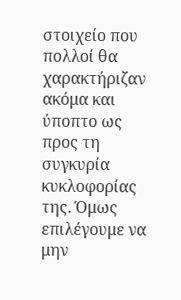στοιχείο που πολλοί θα χαρακτήριζαν ακόμα και ύποπτο ως προς τη συγκυρία κυκλοφορίας της. Όμως επιλέγουμε να μην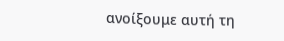ανοίξουμε αυτή τη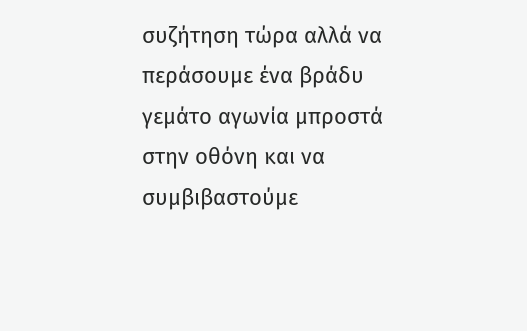συζήτηση τώρα αλλά να περάσουμε ένα βράδυ γεμάτο αγωνία μπροστά στην οθόνη και να συμβιβαστούμε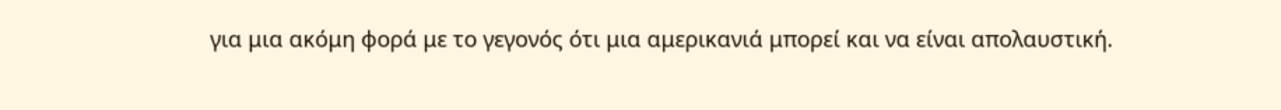για μια ακόμη φορά με το γεγονός ότι μια αμερικανιά μπορεί και να είναι απολαυστική.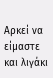Αρκεί να είμαστε και λιγάκι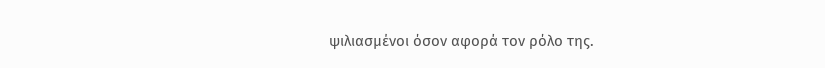ψιλιασμένοι όσον αφορά τον ρόλο της.